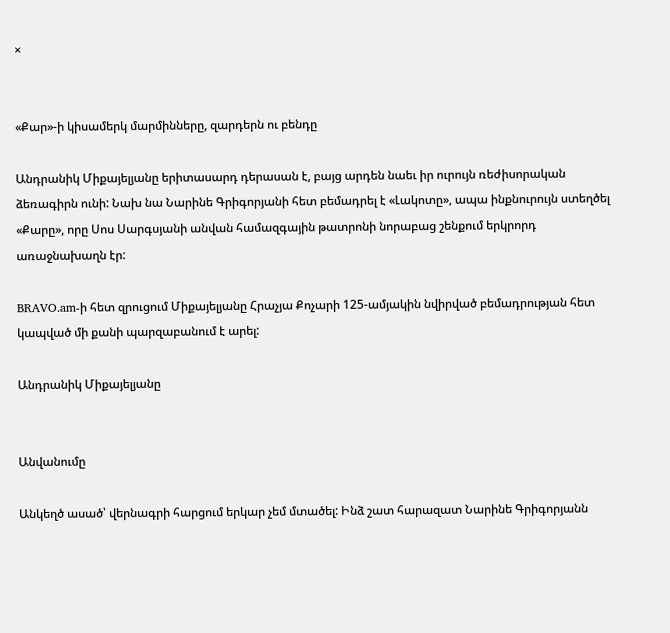×


«Քար»-ի կիսամերկ մարմինները, զարդերն ու բենդը

Անդրանիկ Միքայելյանը երիտասարդ դերասան է, բայց արդեն նաեւ իր ուրույն ռեժիսորական ձեռագիրն ունի: Նախ նա Նարինե Գրիգորյանի հետ բեմադրել է «Լակոտը», ապա ինքնուրույն ստեղծել «Քարը», որը Սոս Սարգսյանի անվան համազգային թատրոնի նորաբաց շենքում երկրորդ առաջնախաղն էր:

BRAVO.am-ի հետ զրուցում Միքայելյանը Հրաչյա Քոչարի 125-ամյակին նվիրված բեմադրության հետ կապված մի քանի պարզաբանում է արել:

Անդրանիկ Միքայելյանը


Անվանումը

Անկեղծ ասած՝ վերնագրի հարցում երկար չեմ մտածել: Ինձ շատ հարազատ Նարինե Գրիգորյանն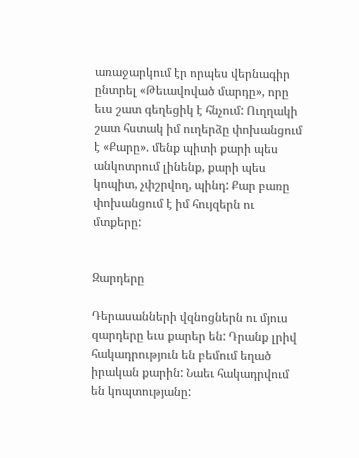առաջարկում էր որպես վերնագիր ընտրել «Թեւավոված մարդը», որը եւս շատ գեղեցիկ է հնչում: Ուղղակի շատ հստակ իմ ուղերձը փոխանցում է «Քարը». մենք պիտի քարի պես անկոտրում լինենք, քարի պես կոպիտ, չփշրվող, պինդ: Քար բառը փոխանցում է իմ հույզերն ու մտքերը:


Զարդերը

Դերասանների վզնոցներն ու մյուս զարդերը եւս քարեր են: Դրանք լրիվ հակադրություն են բեմում եղած իրական քարին: Նաեւ հակադրվում են կոպտությանը: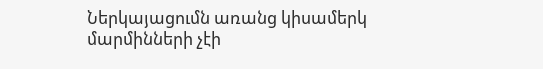Ներկայացումն առանց կիսամերկ մարմինների չէի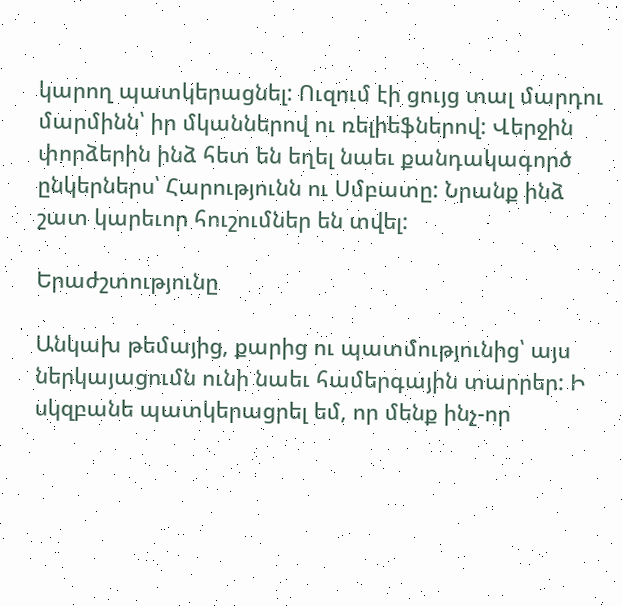կարող պատկերացնել: Ուզում էի ցույց տալ մարդու մարմինն՝ իր մկաններով ու ռելիեֆներով: Վերջին փորձերին ինձ հետ են եղել նաեւ քանդակագործ ընկերներս՝ Հարությունն ու Սմբատը: Նրանք ինձ շատ կարեւոր հուշումներ են տվել:

Երաժշտությունը

Անկախ թեմայից, քարից ու պատմությունից՝ այս ներկայացումն ունի նաեւ համերգային տարրեր: Ի սկզբանե պատկերացրել եմ, որ մենք ինչ-որ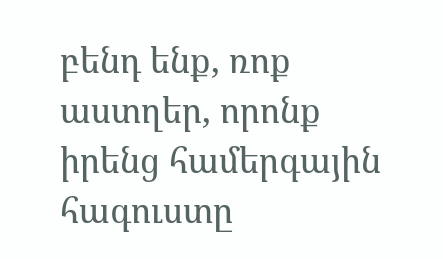բենդ ենք, ռոք աստղեր, որոնք իրենց համերգային հագուստը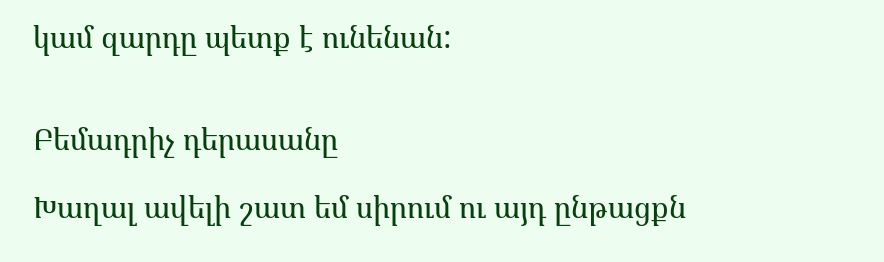կամ զարդը պետք է ունենան:


Բեմադրիչ դերասանը

Խաղալ ավելի շատ եմ սիրում ու այդ ընթացքն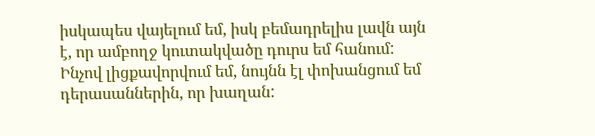իսկապես վայելում եմ, իսկ բեմադրելիս լավն այն է, որ ամբողջ կուտակվածը դուրս եմ հանում: Ինչով լիցքավորվում եմ, նույնն էլ փոխանցում եմ դերասաններին, որ խաղան: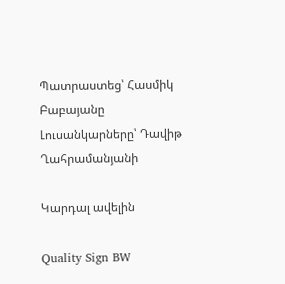Պատրաստեց՝ Հասմիկ Բաբայանը
Լուսանկարները՝ Դավիթ Ղահրամանյանի

Կարդալ ավելին

Quality Sign BW